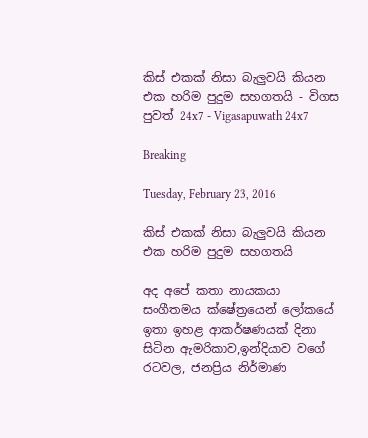කිස් එකක් නිසා බැලුවයි කියන එක හරිම පුදුම සහගතයි - විගස පුවත් 24x7 - Vigasapuwath 24x7

Breaking

Tuesday, February 23, 2016

කිස් එකක් නිසා බැලුවයි කියන එක හරිම පුදුම සහගතයි

අද අපේ කතා නායකයා සංගීතමය ක්ෂේත්‍ර‍යෙන් ලෝකයේ ඉතා ඉහළ ආකර්ෂණයක් දිනා සිටින ඇමරිකාව,ඉන්දියාව වගේ රටවල, ජනප්‍රිය නිර්මාණ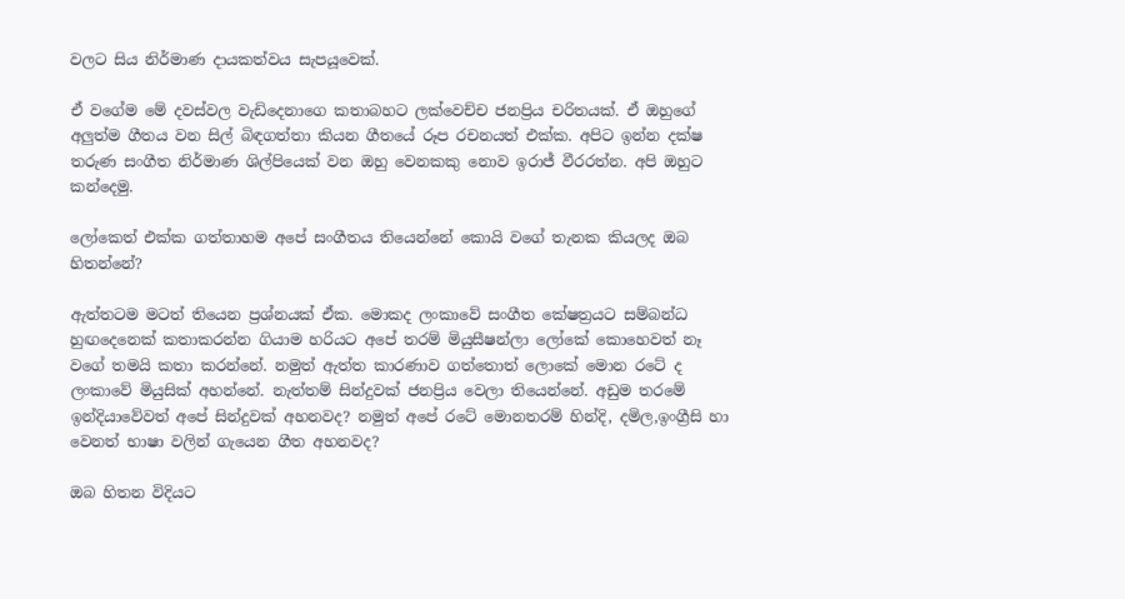වලට සිය නිර්මාණ දායකත්වය සැපයූවෙක්.

ඒ වගේම මේ දවස්වල වැඩිදෙනාගෙ කතාබහට ලක්වෙච්ච ජනප්‍රිය චරිතයක්. ඒ ඔහුගේ අලුත්ම ගීතය වන සිල් බිඳගත්තා කියන ගීතයේ රූප රචනයත් එක්ක. අපිට ඉන්න දක්ෂ තරුණ සංගීත නිර්මාණ ශිල්පියෙක් වන ඔහු වෙනකකු නොව ඉරාජ් වීරරත්න. අපි ඔහුට කන්දෙමු.

ලෝකෙත් එක්ක ගත්තාහම අපේ සංගීතය තියෙන්නේ කොයි වගේ තැනක කියලද ඔබ හිතන්නේ?

ඇත්තටම මටත් තියෙන ප්‍රශ්නයක් ඒක. මොකද ලංකාවේ සංගීත කේෂත්‍රයට සම්බන්ධ හුඟදෙනෙක් කතාකරන්න ගියාම හරියට අපේ තරම් මියුසීෂන්ලා ලෝකේ කොහෙවත් නෑ වගේ තමයි කතා කරන්නේ. නමුත් ඇත්ත කාරණාව ගත්තොත් ලොකේ මොන රටේ ද ලංකාවේ මියුසික් අහන්නේ. නැත්තම් සින්දුවක් ජනප්‍රිය වෙලා තියෙන්නේ. අඩුම තරමේ ඉන්දියාවේවත් අපේ සින්දුවක් අහනවද? නමුත් අපේ රටේ මොනතරම් හින්දි, දමිල,ඉංග්‍රීසි හා වෙනත් භාෂා වලින් ගැයෙන ගීත අහනවද?

ඔබ හිතන විදියට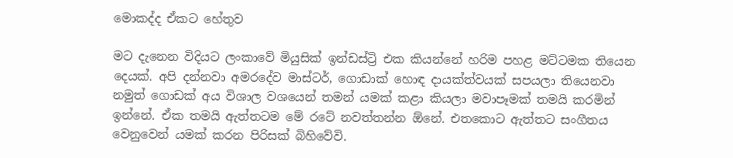මොකද්ද ඒකට හේතුව

මට දැනෙන විදියට ලංකාවේ මියුසික් ඉන්ඩස්ට්‍රි එක කියන්නේ හරිම පහළ මට්ටමක තියෙන දෙයක්. අපි දන්නවා අමරදේව මාස්ටර්, ගොඩාක් හොඳ දායක්ත්වයක් සපයලා තියෙනවා නමුත් ගොඩක් අය විශාල වශයෙන් තමන් යමක් කළා කියලා මවාපෑමක් තමයි කරමින් ඉන්නේ. ඒක තමයි ඇත්තටම මේ රටේ නවත්තන්න ඕනේ. එතකොට ඇත්තට සංගීතය වෙනුවෙන් යමක් කරන පිරිසක් බිහිවේවි.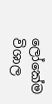ලෝකේම විශාල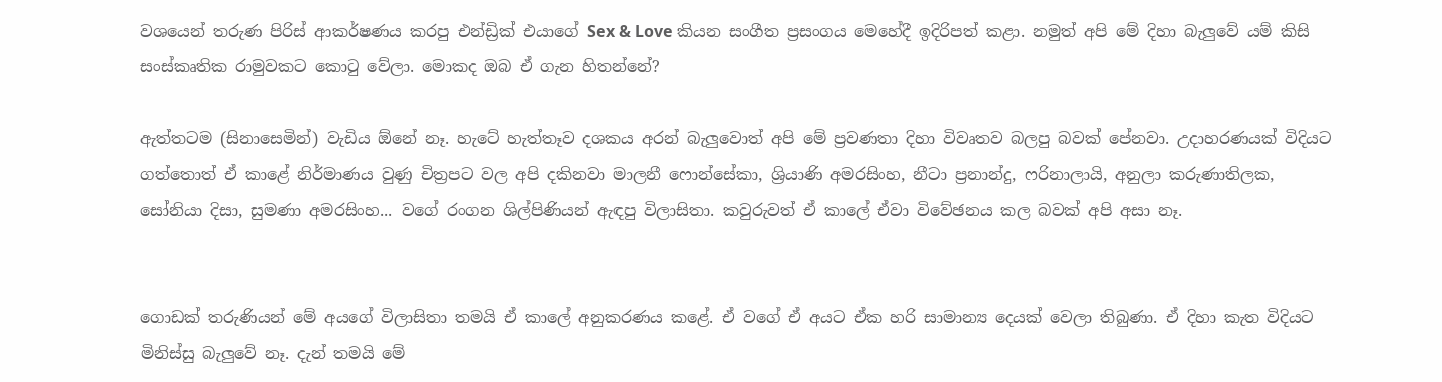වශයෙන් තරුණ පිරිස් ආකර්ෂණය කරපු එන්ඩ්‍රික් එයාගේ Sex & Love කියන සංගීත ප්‍රසංගය මෙහේදී ඉදිරිපත් කළා. නමුත් අපි මේ දිහා බැලුවේ යම් කිසි සංස්කෘතික රාමුවකට කොටු වේලා. මොකද ඔබ ඒ ගැන හිතන්නේ?

ඇත්තටම (සිනාසෙමින්) වැඩිය ඕනේ නෑ. හැටේ හැත්තෑව දශකය අරන් බැලුවොත් අපි මේ ප්‍රවණතා දිහා විවෘතව බලපු බවක් පේනවා. උදාහරණයක් විදියට ගත්තොත් ඒ කාළේ නිර්මාණය වුණු චිත්‍රපට වල අපි දකිනවා මාලනී ෆොන්සේකා, ශ්‍රියාණි අමරසිංහ, නීටා ප්‍රනාන්දු, ෆරිනාලායි, අනුලා කරුණාතිලක, සෝනියා දිසා, සුමණා අමරසිංහ... වගේ රංගන ශිල්පිණියන් ඇඳපු විලාසිතා. කවුරුවත් ඒ කාලේ ඒවා විවේඡනය කල බවක් අපි අසා නෑ.


ගොඩක් තරුණියන් මේ අයගේ විලාසිතා තමයි ඒ කාලේ අනුකරණය කළේ. ඒ වගේ ඒ අයට ඒක හරි සාමාන්‍ය දෙයක් වෙලා තිබුණා. ඒ දිහා කැත විදියට මිනිස්සු බැලුවේ නෑ. දැන් තමයි මේ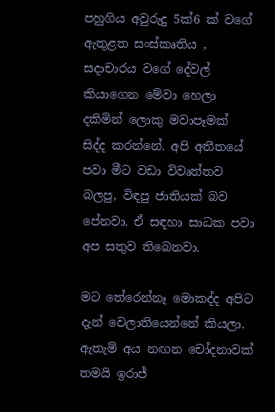පහුගිය අවුරුදු 5ක්6 ක් වගේ ඇතුළත සංස්කෘතිය , සදාචාරය වගේ දේවල් කියාගෙන මේවා හෙලා දකිමින් ලොකු මවාපෑමක් සිද්ද කරන්නේ. අපි අතීතයේ පවා මීට වඩා විවෘත්තව බලපු, විඳපු ජාතියක් බව පේනවා. ඒ සඳහා සාධක පවා අප සතුව තිබෙනවා.

මට තේරෙන්නෑ මොකද්ද අපිට දැන් වෙලාතියෙන්නේ කියලා. ඇතැම් අය නඟන චෝදනාවක් තමයි ඉරාජ්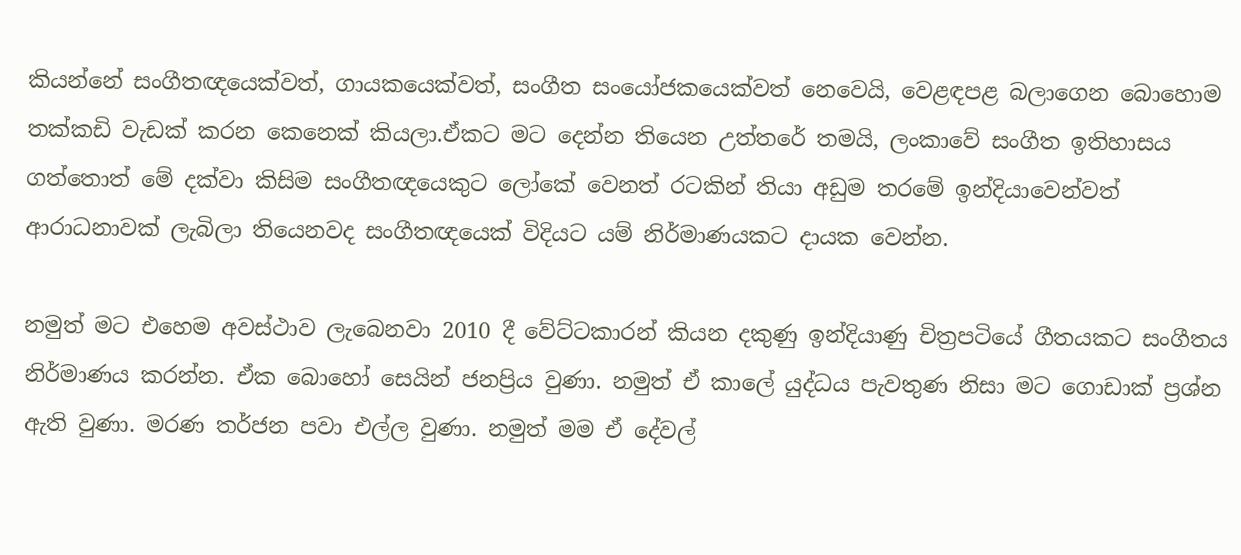කියන්නේ සංගීතඥයෙක්වත්, ගායකයෙක්වත්, සංගීත සංයෝජකයෙක්වත් නෙවෙයි, වෙළඳපළ බලාගෙන බොහොම තක්කඩි වැඩක් කරන කෙනෙක් කියලා.ඒකට මට දෙන්න තියෙන උත්තරේ තමයි, ලංකාවේ සංගීත ඉතිහාසය ගත්තොත් මේ දක්වා කිසිම සංගීතඥයෙකුට ලෝකේ වෙනත් රටකින් තියා අඩුම තරමේ ඉන්දියාවෙන්වත් ආරාධනාවක් ලැබිලා තියෙනවද සංගීතඥයෙක් විදියට යම් නිර්මාණයකට දායක වෙන්න.

නමුත් මට එහෙම අවස්ථාව ලැබෙනවා 2010 දී වේට්ටකාරන් කියන දකුණු ඉන්දියාණු චිත්‍රපටියේ ගීතයකට සංගීතය නිර්මාණය කරන්න. ඒක බොහෝ සෙයින් ජනප්‍රිය වුණා. නමුත් ඒ කාලේ යුද්ධය පැවතුණ නිසා මට ගොඩාක් ප්‍රශ්න ඇති වුණා. මරණ තර්ජන පවා එල්ල වුණා. නමුත් මම ඒ දේවල්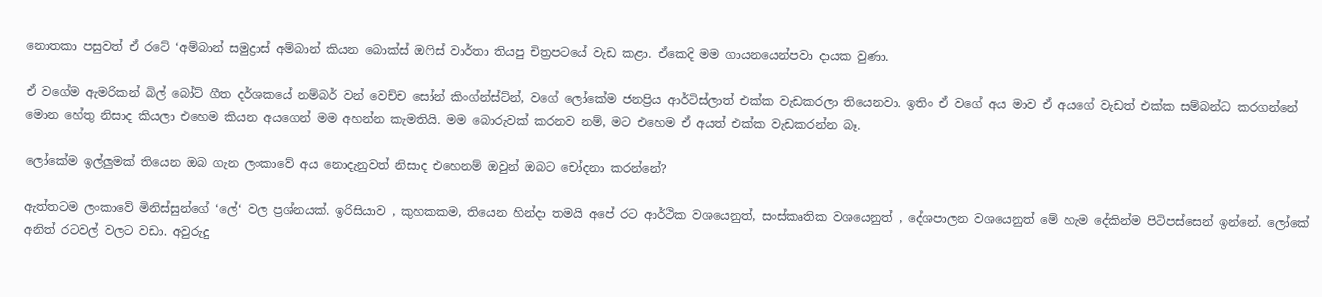නොතකා පසුවත් ඒ රටේ ‘අම්බාන් සමුද්‍රාස් අම්බාන් කියන බොක්ස් ඔෆිස් වාර්තා තියපු චිත්‍රපටයේ වැඩ කළා. ඒකෙදි මම ගායනයෙන්පවා දායක වුණා.

ඒ වගේම ඇමරිකන් බිල් බෝට් ගීත දර්ශකයේ නම්බර් වන් වෙච්ච සෝන් කිංග්න්ස්ට්න්, වගේ ලෝකේම ජනප්‍රිය ආර්ටිස්ලාත් එක්ක වැඩකරලා තියෙනවා. ඉතිං ඒ වගේ අය මාව ඒ අයගේ වැඩත් එක්ක සම්බන්ධ කරගන්නේ මොන හේතු නිසාද කියලා එහෙම කියන අයගෙන් මම අහන්න කැමතියි. මම බොරුවක් කරනව නම්, මට එහෙම ඒ අයත් එක්ක වැඩකරන්න බෑ.

ලෝකේම ඉල්ලුමක් තියෙන ඔබ ගැන ලංකාවේ අය නොදැනුවත් නිසාද එහෙනම් ඔවුන් ඔබට චෝදනා කරන්නේ?

ඇත්තටම ලංකාවේ මිනිස්සුන්ගේ ‘ලේ‘ වල ප්‍රශ්නයක්. ඉරිසියාව , කුහකකම, තියෙන හින්දා තමයි අපේ රට ආර්ථික වශයෙනුත්, සංස්කෘතික වශයෙනුත් , දේශපාලන වශයෙනුත් මේ හැම දේකින්ම පිටිපස්සෙන් ඉන්නේ. ලෝකේ අනිත් රටවල් වලට වඩා. අවුරුදු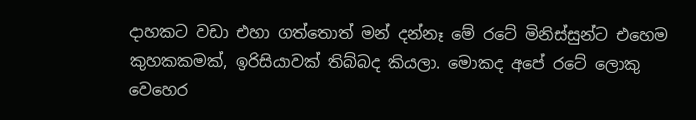දාහකට වඩා එහා ගත්තොත් මන් දන්නෑ මේ රටේ මිනිස්සුන්ට එහෙම කුහකකමක්, ඉරිසියාවක් තිබ්බද කියලා. මොකද අපේ රටේ ලොකු වෙහෙර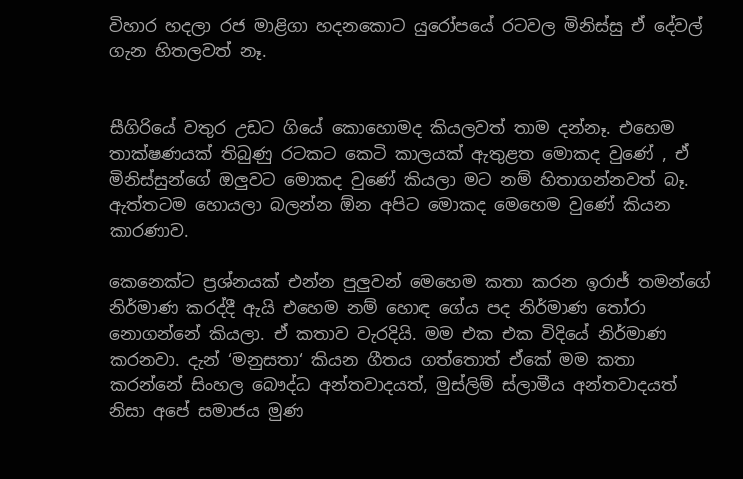විහාර හදලා රජ මාළිගා හදනකොට යුරෝපයේ රටවල මිනිස්සු ඒ දේවල් ගැන හිතලවත් නෑ.


සීගිරියේ වතුර උඩට ගියේ කොහොමද කියලවත් තාම දන්නෑ. එහෙම තාක්ෂණයක් තිබුණු රටකට කෙටි කාලයක් ඇතුළත මොකද වුණේ , ඒ මිනිස්සුන්ගේ ඔලුවට මොකද වුණේ කියලා‍ මට නම් හිතාගන්නවත් බෑ. ඇත්තටම හොයලා බලන්න ඕන අපිට මොකද මෙහෙම වුණේ කියන කාරණාව.

කෙනෙක්ට ප්‍රශ්නයක් එන්න පුලුවන් මෙහෙම කතා කරන ඉරාජ් තමන්ගේ නිර්මාණ කරද්දී ඇයි එහෙම නම් හොඳ ගේය පද නිර්මාණ තෝරා නොගන්නේ කියලා. ඒ කතාව වැරදියි. මම එක එක විදියේ නිර්මාණ කරනවා. දැන් ‘මනුසතා‘ කියන ගීතය ගත්තොත් ඒකේ මම කතා කරන්නේ සිංහල බෞද්ධ අන්තවාදයත්, මුස්ලිම් ස්ලාමීය අන්තවාදයත් නිසා අපේ සමාජය මුණ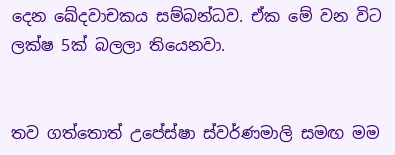දෙන ඛේදවාචකය සම්බන්ධව. ඒක මේ වන විට ලක්ෂ 5ක් බලලා තියෙනවා.


තව ගත්තොත් උපේස්ෂා ස්වර්ණමාලි සමඟ මම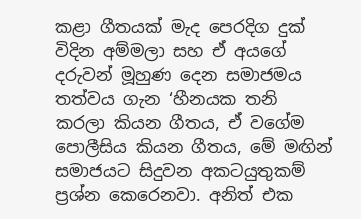කළා ගීතයක් මැද පෙරදිග දුක් විදින අම්මලා සහ ඒ අයගේ දරුවන් මූහුණ දෙන සමාජමය තත්වය ගැන ‘හීනයක තනි කරලා කියන ගීතය, ඒ වගේම පොලීසිය කියන ගීතය, මේ මඟින් සමාජයට සිදුවන අකටයුතුකම් ප්‍රශ්න කෙරෙනවා. අනිත් එක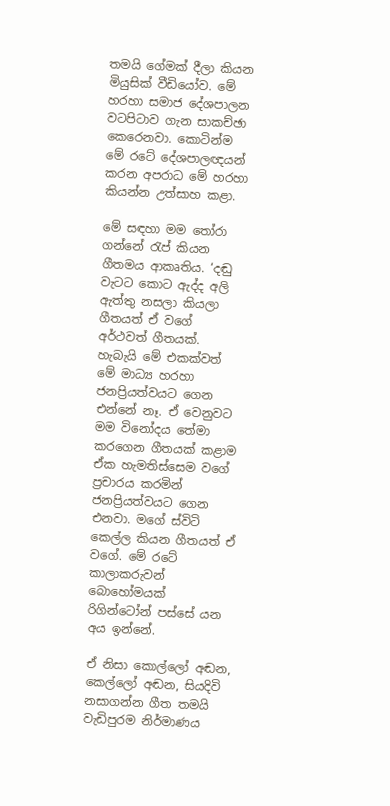තමයි ගේමක් දීලා කියන මියුසික් වීඩියෝව. මේ හරහා සමාජ දේශපාලන වටපිටාව ගැන සාකච්ඡා කෙරෙනවා. කොටින්ම මේ රටේ දේශපාලඥයන් කරන අපරාධ මේ හරහා කියන්න උත්සාහ කළා.

මේ සඳහා මම තෝරා ගන්නේ රැප් කියන ගීතමය ආකෘතිය. ‘දඬු වැටට කොට ඇද්ද අලි ඇත්තු නසලා කියලා ගීතයත් ඒ වගේ අර්ථවත් ගීතයක්. හැබැයි මේ එකක්වත් මේ මාධ්‍ය හරහා ජනප්‍රියත්වයට ගෙන එන්නේ නෑ. ඒ වෙනුවට මම විනෝදය තේමා කරගෙන ගීතයක් කළාම ඒක හැමතිස්සෙම වගේ ප්‍රචාරය කරමින් ජනප්‍රියත්වයට ගෙන එනවා. මගේ ස්විටි කෙල්ල කියන ගීතයත් ඒ වගේ. මේ රටේ කාලාකරුවන් බොහෝමයක් රිගින්ටෝන් පස්සේ යන අය ඉන්නේ.

ඒ නිසා කොල්ලෝ අඬන, කෙල්ලෝ අඬන, සියදිවි නසාගන්න ගීත තමයි වැඩිපුරම නිර්මාණය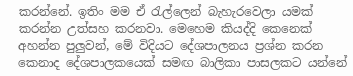කරන්නේ. ඉතිං මම ඒ රැල්ලෙන් බැහැරවෙලා යමක් කරන්න උත්සහ කරනවා. මෙහෙම කියද්දි කෙනෙක් අහන්න පුලුවන්, මේ විදියට දේශපාලනය ප්‍රශ්න කරන කෙනාද දේශපාලකයෙක් සමඟ බාලිකා පාසලකට යන්නේ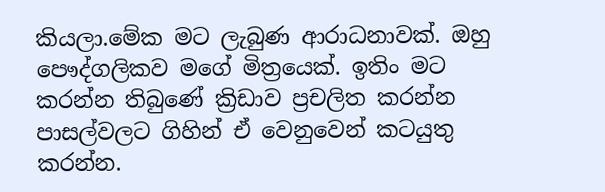කියලා.මේක මට ලැබුණ ආරාධනාවක්. ඔහු පෞද්ගලිකව මගේ මිත්‍ර‍යෙක්. ඉතිං මට කරන්න තිබුණේ ක්‍රිඩාව ප්‍රචලිත කරන්න පාසල්වලට ගිහින් ඒ වෙනුවෙන් කටයුතු කරන්න.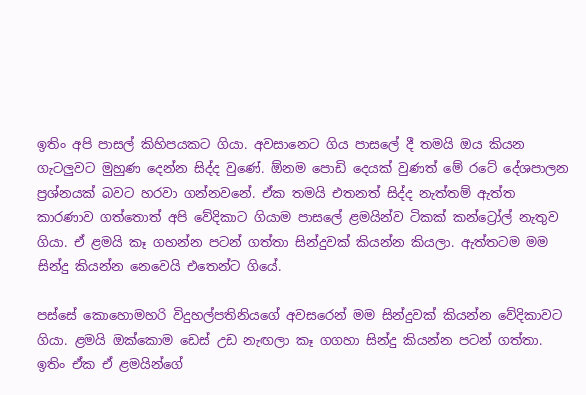ඉතිං අපි පාසල් කිහිපයකට ගියා. අවසානෙට ගිය පාසලේ දී තමයි ඔය කියන ගැටලුවට මුහුණ දෙන්න සිද්ද වුණේ. ඕනම පොඩි දෙයක් වුණත් මේ රටේ දේශපාලන ප්‍රශ්නයක් බවට හරවා ගන්නවනේ. ඒක තමයි එතනත් සිද්ද නැත්තම් ඇත්ත කාරණාව ගත්තොත් අපි වේදිකාට ගියාම පාසලේ ළමයින්ව ටිකක් කන්ට්‍රෝල් නැතුව ගියා. ඒ ළමයි කෑ ගහන්න පටන් ගත්තා සින්දුවක් කියන්න කියලා. ඇත්තටම මම සින්දු කියන්න නෙවෙයි එතෙන්ට ගියේ.

පස්සේ කොහොමහරි විදුහල්පතිනියගේ අවසරෙන් මම සින්දුවක් කියන්න වේදිකාවට ගියා. ළමයි ඔක්කොම ඩෙස් උඩ නැඟලා කෑ ගගහා සින්දු කියන්න පටන් ගත්තා. ඉතිං ඒක ඒ ළමයින්ගේ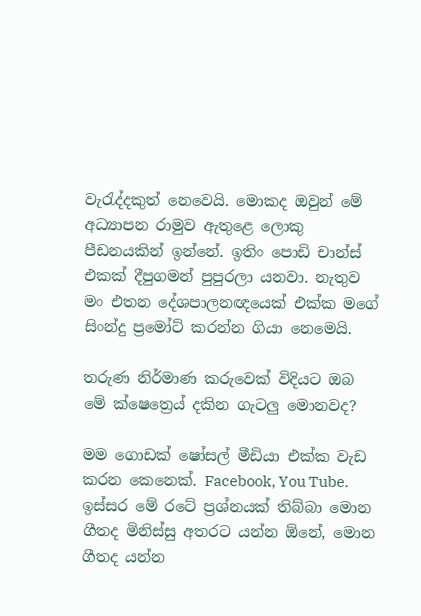වැරැද්දකුත් නෙවෙයි. මොකද ඔවුන් මේ අධ්‍යාපන රාමුව ඇතුළෙ ලොකු පීඩනයකින් ඉන්නේ. ඉතිං පොඩි චාන්ස් එකක් දීපුගමන් පුපුරලා යනවා. නැතුව මං එතන දේශපාලනඥයෙක් එක්ක මගේ සිංන්දු ප්‍රමෝට් කරන්න ගියා නෙමෙයි.

තරුණ නිර්මාණ කරුවෙක් විදියට ඔබ මේ ක්ෂෙත්‍රෙය් දකින ගැටලු මොනවද?

මම ගොඩක් ෂෝසල් මීඩියා එක්ක වැඩ කරන කෙනෙක්. Facebook, You Tube. ඉස්සර මේ රටේ ප්‍රශ්නයක් තිබ්බා මොන ගීතද මිනිස්සු අතරට යන්න ඕනේ, මොන ගීතද යන්න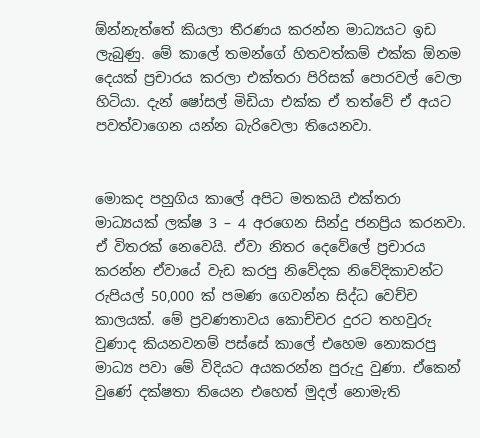ඕන්නැත්තේ කියලා තීරණය කරන්න මාධ්‍යයට ඉඩ ලැබුණු. මේ කාලේ තමන්ගේ හිතවත්කම් එක්ක ඕනම දෙයක් ප්‍රචාරය කරලා එක්තරා පිරිසක් පොරවල් වෙලා හිටියා. දැන් ෂෝසල් මිඩියා එක්ක ඒ තත්වේ ඒ අයට පවත්වාගෙන යන්න බැරිවෙලා තියෙනවා.


මොකද පහුගිය කාලේ අපිට මතකයි එක්තරා මාධ්‍යයක් ලක්ෂ 3 – 4 අරගෙන සින්දු ජනප්‍රිය කරනවා. ඒ විතරක් නෙවෙයි. ඒවා නිතර දෙවේලේ ප්‍රචාරය කරන්න ඒවායේ වැඩ කරපු නිවේදක නිවේදිකාවන්ට රුපියල් 50,000 ක් පමණ ගෙවන්න සිද්ධ වෙච්ච කාලයක්. මේ ප්‍රවණතාවය කොච්චර දුරට තහවුරු වුණාද කියනවනම් පස්සේ කාලේ එහෙම නොකරපු මාධ්‍ය පවා මේ විදියට අයකරන්න පුරුදු වුණා. ඒකෙන් වුණේ දක්ෂතා තියෙන එහෙත් මුදල් නොමැති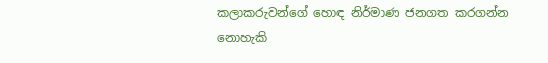කලාකරුවන්ගේ හොඳ නිර්මාණ ජනගත කරගන්න නොහැකි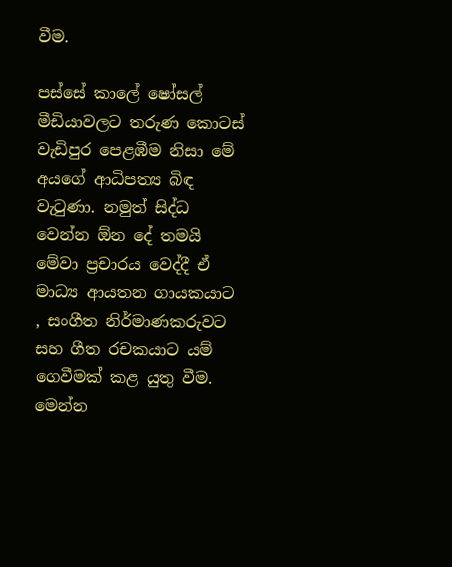වීම.

පස්සේ කාලේ ෂෝසල් මීඩියාවලට තරුණ කොටස් වැඩිපුර පෙළඹීම නිසා මේ අයගේ ආධිපත්‍ය බිඳ වැටුණා. නමුත් සිද්ධ වෙන්න ඕන දේ තමයි මේවා ප්‍රචාරය වෙද්දී ඒ මාධ්‍ය ආයතන ගායකයාට , සංගීත නිර්මාණකරුවට සහ ගීත රචකයාට යම් ගෙවීමක් කළ යුතු වීම. මෙන්න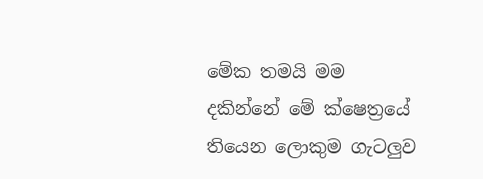මේක තමයි මම දකින්නේ මේ ක්ෂෙත්‍රයේ තියෙන ලොකුම ගැටලුව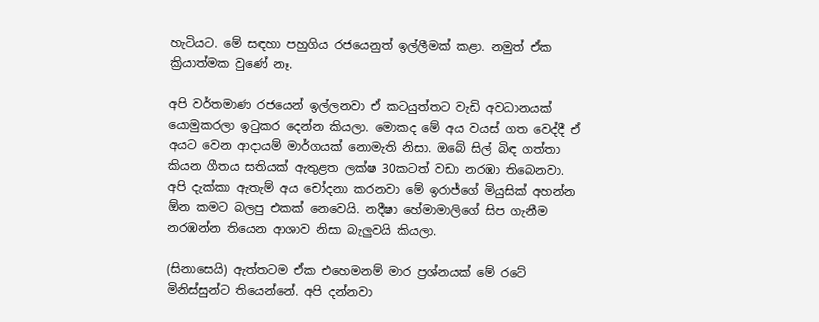හැටියට. මේ සඳහා පහුගිය රජයෙනුත් ඉල්ලීමක් කළා. නමුත් ඒක ක්‍රියාත්මක වුණේ නෑ.

අපි වර්තමාණ රජයෙන් ඉල්ලනවා ඒ කටයුත්තට වැඩි අවධානයක් යොමුකරලා ඉටුකර දෙන්න කියලා. මොකද මේ අය වයස් ගත වෙද්දී ඒ අයට වෙන ආදායම් මාර්ගයක් නොමැති නිසා. ඔබේ සිල් බිඳ ගත්තා කියන ගීතය සතියක් ඇතුළත ලක්ෂ 30කටත් වඩා නරඹා තිබෙනවා. අපි දැක්කා ඇතැම් අය චෝදනා කරනවා මේ ඉරාජ්ගේ මියුසික් අහන්න ඕන කමට බලපු එකක් නෙවෙයි. නදීෂා හේමාමාලිගේ සිප ගැනීම නරඹන්න තියෙන ආශාව නිසා බැලුවයි කියලා.

(සිනාසෙයි) ඇත්තටම ඒක එහෙමනම් මාර ප්‍රශ්නයක් මේ රටේ මිනිස්සුන්ට තියෙන්නේ. අපි දන්නවා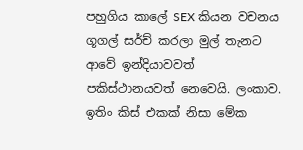පහුගිය කාලේ SEX කියන වචනය ගූගල් සර්ච් කරලා මුල් තැනට ආවේ ඉන්දියාවවත් පකිස්ථානයවත් නෙවෙයි. ලංකාව. ඉතිං කිස් එකක් නිසා මේක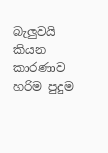බැලුවයි කියන කාරණාව හරිම පුදුම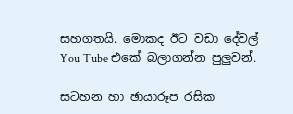සහගතයි. මොකද ඊට වඩා දේවල් You Tube එකේ බලාගන්න පුලුවන්.

සටහන හා ඡායාරූප රසික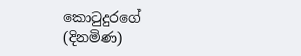කොටුදුරගේ
(දිනමිණ)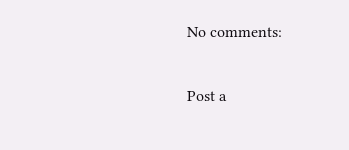No comments:

Post a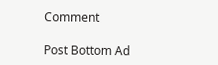Comment

Post Bottom Ad